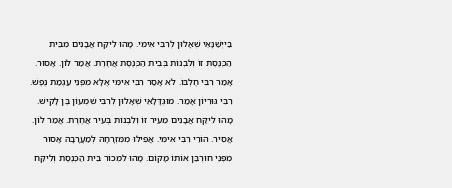בַּייְשַׁנָּאֵי שְׁאָלוּן לְרִבִּי אִימִּי. מָהוּ לִיקַּח אֲבָנִים מִבֵּית הַכְּנֶסֶת זוֹ וְלִבְנוֹת בְּבִית הַכְּנֶסֶת אֲחֶרֶת. אֲמַר לוֹן. אָסוּר. אָמַר רִבִּי חֶלְבּוֹ. לֹא אָסַר רִבִּי אִימִּי אֶלָּא מִפְּנֵי עַגְמַת נֶפֶשׁ. רִבִּי גּוּרִיוֹן אָמַר. מוּגְדָּלָאֵי שְׁאָלוּן לְרִבִּי שִׁמְעוֹן בֶּן לָקִישׁ. מָהוּ לִיקַּח אֲבָנִים מֵעִיר זוֹ וְלִבְנוֹת בְּעִיר אֲחֶרֶת. אֲמַר לוֹן. אֲסִיר. הוֹרֵי רִבִּי אִימִּי. אֲפִילוּ מִמִּזְרָחָהּ לְמַעֲרָבָהּ אָסוּר מִפְּנֵי חוּרְבַּן אוֹתוֹ מָקוֹם. מָהוּ לִמְכוֹר בֵּית הַכְּנֶסֶת וְלִיקַּח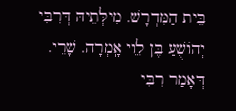בֵּית הַמִּדְרָשׁ. מִילְּתֵיהּ דְּרִבִּי יְהוֹשֻׁעַ בֶּן לִֵוי אָֽמְרָה. שָׁרֵי. דְּאָמַר רִבִּי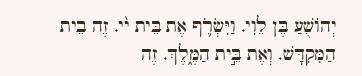יְהוֹשֻׁעַ בֶּן לֵוִי. וַיִּשְׂרֹ֛ף אֶת בֵּית י֨י. זֶה בֵית הַמִּקִדָּשׁ. וְאֶת בֵּ֣ית הַמֶּ֑לֶךְ. זֶה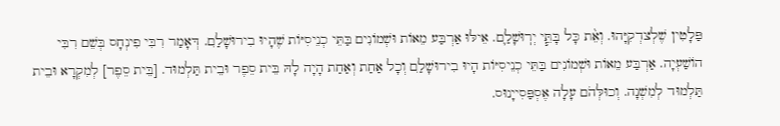פַּלָטִין שֶׁלְצדְקִיָּהוּ. וְאֵ֨ת כָּל בָּתֵּ֧י יְרֽוּשָׁלַ֛ם. אֵילּוּ אַרְבַּע מֵאוֹת וּשְׁמוֹנִים בַּתֵּי כְנֵיסִיּוֹת שֶׁהָיוּ בִירוּשָׁלִַם. דְּאָמַר רִבִּי פִינְחָס בְּשֵׁם רִבִּי הוֹשַׁעְיָה. אַרְבַּע מֵאוֹת וּשְׁמוֹנִים בַּתֵּי כְנֵיסִיּוֹת הָיוּ בִירוּשָׁלִַם וְכָל אַחַת וְאַחַת הָיָה לָהּ בֵּית סֵפֶר וּבֵית תַּלְמוּד. [בֵּית סֵפֶר] לְמִקְרָא וּבֵית תַּלְמוּד לְמִשְׁנָה. וְכוּלְּהֹם עָלָה אֶסְפַּסִייָנוּס.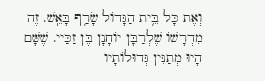וְאֶת כָּל בֵּ֥ית הַגָּדוֹל שָׂרַ֥ף בָּאֵֽשׁ. זֶה מִדְרָשׁוֹ שֶׁלְרַבָּן יוֹחָנָן בֶּן זַכַּיי. שֶׁשָּׁם הָיוּ מְתַנִּין גְּדוּלוֹתָיו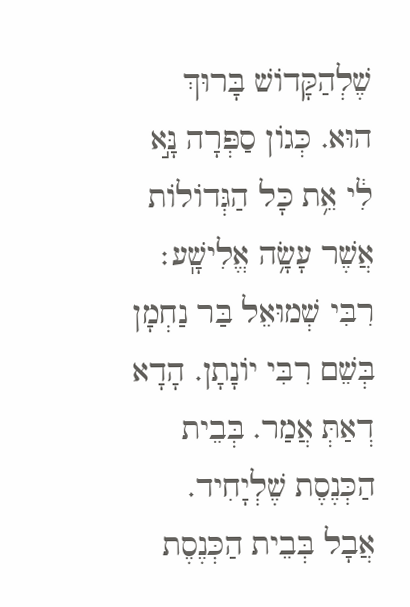שֶׁלְהַקָּדוֹשׁ בָּרוּךְ הוּא. כְּגוֹן סַפְּרָה נָּ֣א לִ֔י אֵ֥ת כָּל הַגְּדוֹלוֹת אֲשֶׁר עָשָׂ֥ה אֱלִישָֽׁע׃ רִבִּי שְׁמוּאֵל בַּר נַחְמָן בְּשֵׁם רִבִּי יוֹנָתָן. הָדָא דְאַתְּ אֲמַר. בְּבֵית הַכְּנֶסֶת שֶׁלְיָחִיד. אֲבָל בְּבֵית הַכְּנֶסֶת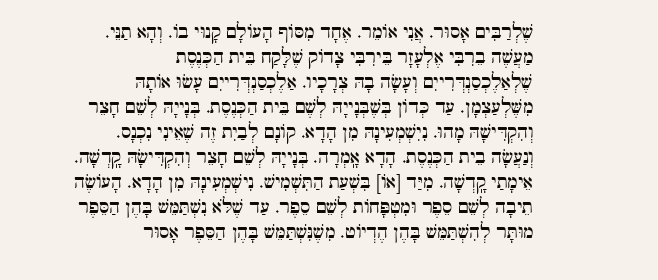שֶׁלְרַבִּים אָסוּר. אֲנִי אוֹמֵר. אֶחָד מִסּוֹף הָעוֹלָם קָנוּי בוֹ. וְהָא תַנֵּי. מַעֲשֶׁה בֵרִבִּי אֶלְעָזָר בֵּירִבִּי צָדוֹק שֶׁלָּקַח בֵּית הַכְּנֶסֶת שֶׁלְאַלֶכְסַנְדְּרִייִם וְעָשָׂה בָהּ צְרָכָיו. אַלֶכְסַנְדְּרִייִם עָשׂוּ אוֹתָהּ מִשֶּׁלְעַצְמָן. עַד כְּדוֹן בְּשֶׁבְּנָייָהּ לְשֶׁם בֵּית הַכְּנֶסֶת. בְּנָייָהּ לְשֵׁם חָצֵר וְהִקְדִּישָׁהּ מָהוּ. נִיִשְׁמְעִינָהּ מִן הָדָא. קוֹנָם לְבַיִת זֶה שֶׁאֵינִי נִכְנָס. וְנַעֲשָׂה בֵית הַכְּנֶסֶת. הָדָא אָֽמְרָה. בְּנָייָהּ לְשֵׁם חָצֵר וְהִקְדִּישָׂהּ קָֽדְשָׁה. אֵימָתַי קָֽדְשָׁה. מִיַּד [אוֹ] בִּשְׁעַת הַתִּשְׁמִישׁ. נִישְׁמְעִינָהּ מִן הָדָא. הָעוֹשֶׂה תֵיבָה לְשֵׁם סֵפֶר וּמִטְפָּחוֹת לְשֵׁם סֵפֶר. עַד שֶׁלֹּא נִשְׁתַּמֵּשׁ בָּהֶן הַסֵּפֶר מוּתָּר לְהִשְׁתַּמֵּשׁ בָּהֶן הֶדְיוֹט. מִשֶׁנִּשְׁתַּמֵּשׁ בָּהֶן הַסֵּפֶר אָסוּר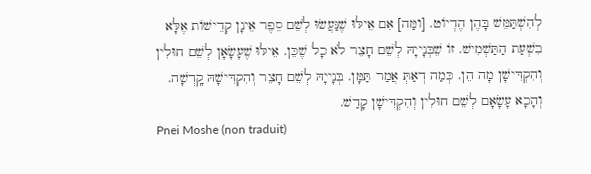לְהִשְׁתַּמֵּשׁ בָּהֶן הֶדְיוֹט. [ומַּה] אִם אֵילּוּ שֶׁנַּעֲשׂוּ לְשֵׁם סֵפֶר אֵינָן קְדֵישׁוֹת אֶלָּא בִשְׁעַת הַתַּשְׁמִישׁ. זוֹ שֵׁבְּנָייָהּ לְשֵׁם חָצֵר לֹא כָל שֶׁכֵּן. אֵילּוּ שֶׁעָשָׂאָן לְשֵׁם חוּלִין וְהִקְדִּישָׁן מָה הֵן. כְּמַה דְאַתְּ אֲמַר תַּמָּן. בְּנָייָהּ לְשֵׁם חָצֵר וְהִקְדִּישָׁהּ קָֽדְשָׁה. וְהָכָא עָשָׂאָם לְשֵׁם חוּלִין וְהִקְדִּישָׁן קָדַשׁ.
Pnei Moshe (non traduit)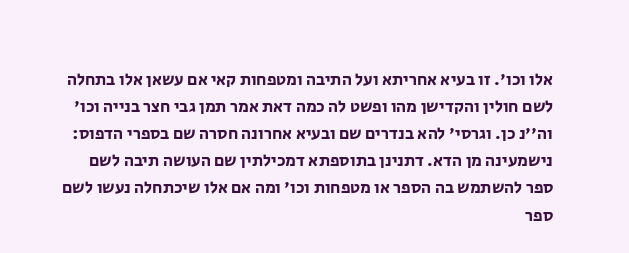אלו וכו'. זו בעיא אחריתא ועל התיבה ומטפחות קאי אם עשאן אלו בתחלה לשם חולין והקדישן מהו ופשט לה כמה דאת אמר תמן גבי חצר בנייה וכו' וה''נ כן. וגרסי' להא בנדרים שם ובעיא אחרונה חסרה שם בספרי הדפוס:
נישמעינה מן הדא. דתנינן בתוספתא דמכילתין שם העושה תיבה לשם ספר להשתמש בה הספר או מטפחות וכו' ומה אם אלו שיכתחלה נעשו לשם ספר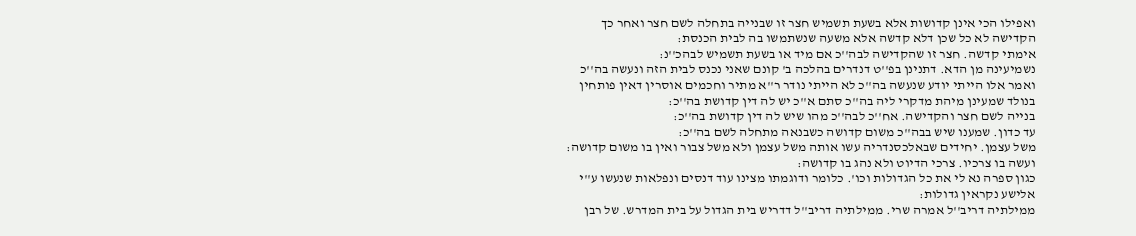ואפילו הכי אינן קדושות אלא בשעת תשמיש חצר זו שבנייה בתחלה לשם חצר ואחר כך הקדישה לא כל שכן דלא קדשה אלא משעה שנשתמשו בה לבית הכנסת:
אימתי קדשה. חצר זו שהקדישה לבה''כ אם מיד או בשעת תשמיש לבהכ''נ:
נשמיעינה מן הדא. דתנינן בפ''ט דנדרים בהלכה ב' קונם שאני נכנס לבית הזה ונעשה בה''כ ואמר אלו הייתי יודע שנעשה בה''כ לא הייתי נודר ר''א מתיר וחכמים אוסרין דאין פותחין בנולד שמעינן מיהת מדקרי ליה בה''כ סתם א''כ יש לה דין קדושת בה''כ:
בנייה לשם חצר והקדישה. אח''כ לבה''כ מהו שיש לה דין קדושת בה''כ:
עד כדון. שמענו שיש בבה''כ משום קדושה כשבנאה מתחלה לשם בה''כ:
משל עצמן. יחידים שבאלכסנדריה עשו אותה משל עצמן ולא משל צבור ואין בו משום קדושה:
ועשה בו צרכיו. צרכי הדיוט ולא נהג בו קדושה:
כגון ספרה נא לי את כל הגדולות וכו'. כלומר ודוגמתו מצינו עוד דנסים ונפלאות שנעשו ע''י אלישע נקראין גדולות:
ממילתיה דריב''ל אמרה שרי. ממילתיה דריב''ל דדריש בית הגדול על בית המדרש. של רבן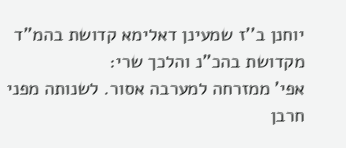יוחנן ב''ז שמעינן דאלימא קדושת בהמ''ד מקדושת בהכ''נ והלכך שרי:
אפי' ממזרחה למערבה אסור. לשנותה מפני חרבן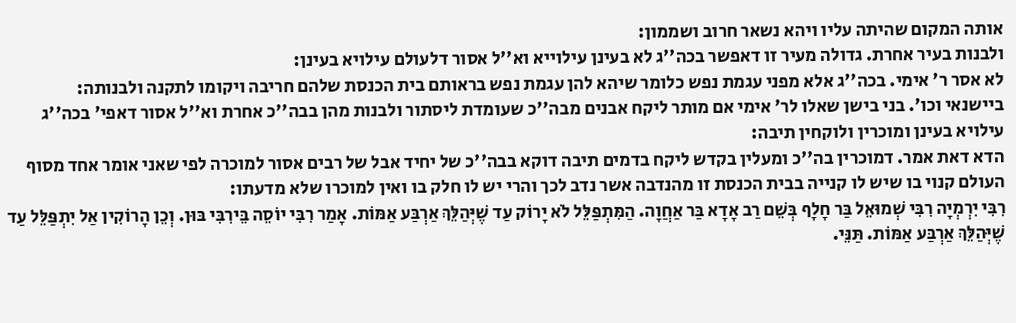אותה המקום שהיתה עליו ויהא נשאר חרוב ושממון:
ולבנות בעיר אחרת. גדולה מעיר זו דאפשר בכה''ג לא בעינן עילוייא וא''ל אסור דלעולם עילויא בעינן:
לא אסר ר' אימי. בכה''ג אלא מפני עגמת נפש כלומר שיהא להן עגמת נפש בראותם בית הכנסת שלהם חריבה ויקומו לתקנה ולבנותה:
ביישנאי וכו'. בני בישן שאלו לר' אימי אם מותר ליקח אבנים מבה''כ שעומדת ליסתור ולבנות מהן בבה''כ אחרת וא''ל אסור דאפי' בכה''ג עילויא בעינן ומוכרין ולוקחין תיבה:
הדא דאת אמר. דמוכרין בה''כ ומעלין בקדש ליקח בדמים תיבה דוקא בבה''כ של יחיד אבל של רבים אסור למוכרה לפי שאני אומר אחד מסוף העולם קנוי בו שיש לו קנייה בבית הכנסת זו מהנדבה אשר נדב לכך והרי יש לו חלק בו ואין למוכרו שלא מדעתו:
רִבִּי יִרְמְיָה רִבִּי שְׁמוּאֵל בַּר חָלָף בְּשֵׁם רַב אָדָא בַּר אַחֲוָה. הַמִּתְפַּלֵּל לֹא יָרוֹק עַד שֶׁיְּהַלֵּךְ אַרְבַּע אַמּוֹת. אָמַר רִבִּי יוֹסֵה בֵּירִבִּי בּוּן. וְכֵן הָרוֹקִין אַל יִתְפַּלֵּל עַד שֶׁיְּהַלֵּךְ אַרְבַּע אַמּוֹת. תַּנֵּי.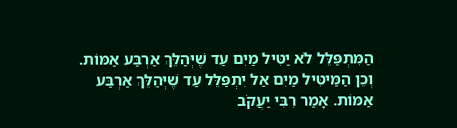הַמִּתְפַּלֵּל לֹא יַטִּיל מַיִם עַד שֶׁיְּהַלֵּךְ אַרְבַּע אַמּוֹת. וְכֵן הַמַּיטִּיל מַיִם אַל יִתְפַּלֵּל עַד שֶׁיְּהַלֵּךְ אַרְבַּע אַמּוֹת. אָמַר רִבִּי יַעֲקֹב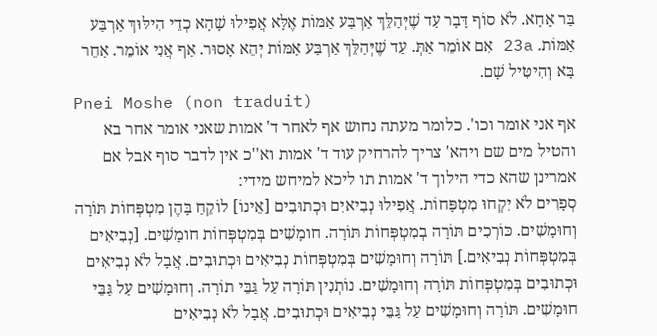בַּר אָחָא. לֹא סוֹף דָּבָר עַד שֶׁיְּהַלֵּךְ אַרְבַּע אַמּוֹת אֶלָּא אֲפִילוּ שָׁהָא כְדֵי הִילּוּךְ אַרְבַּע אַמּוֹת. 23a אִם אוֹמֵר אַתְּ. עַד שֶׁיְּהַלֵּךְ אַרְבַּע אַמּוֹת יְהֵא אָסוּר. אַף אֲנִי אוֹמֵר. אַחֵר בָּא וְהִיטִּיל שָׁם.
Pnei Moshe (non traduit)
אף אני אומר וכו'. כלומר מעתה נחוש אף לאחר ד' אמות שאני אומר אחר בא והטיל מים שם ויהא' צריך להרחיק עוד ד' אמות וא''כ אין לדבר סוף אבל אם אמרינן שהא כדי הילוך ד' אמות תו ליכא למיחש מידי:
סְפָרִים לֹא יִקְחוּ מִטְפָּחוֹת. אֲפִילוּ נְבִיאיִם וּכְתוּבִים [אֵינוֹ] לוֹקֵחַ בָּהֶן מִטְפְּחוֹת תּוֹרָה וְחוּמָשִׁים. כּוֹרְכִים תּוֹרָה בְמִטְפְּחוֹת תּוֹרָה. חומָשִׁים בְּמִטְפְּחוֹת חומָשִׁים. [נְבִיאִים בְּמִטְפְּחוֹת נְבִיאִים.] תּוֹרָה וְחוּמָשִׁים בְּמִטְפְּחוֹת נְבִיאִים וּכְתוּבִים. אֲבָל לֹא נְבִיאִים וּכְתוּבִים בְּמִטְפְּחוֹת תּוֹרָה וְחוּמָשִׁים. נוֹתְנִין תּוֹרָה עַל גַּבֵּי תוֹרָה. וְחוּמָשִׁים עַל גַּבֵּי חוּמָשִׁים. תּוֹרָה וְחוּמָשִׁים עַל גַּבֵּי נְבִיאִים וּכְתוּבִים. אֲבָל לֹא נְבִיאִים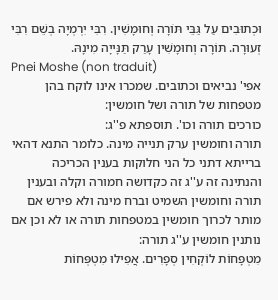וּכְתוּבִים עַל גַּבֵּי תּוֹרָה וְחוּמָשִׁין. רִבִּי יִרְמְיָה בְשֵׁם רִבִּי זְעוּרָה. תּוֹרָה וְחוּמָשִׁין עָרַק תַּנָּייָה מִינָהּ.
Pnei Moshe (non traduit)
אפי' נביאים וכתובים. שמכרו אינו לוקח בהן מטפחות של תורה ושל חומשין:
כורכים תורה וכו'. תוספתא פ''ג:
תורה וחומשין ערק תנייה מינה. כלומר התנא דהאי ברייתא דתני כל הני חלוקות בענין הכריכה והנתינה זה ע''ג זה כקדושה חמורה וקלה ובענין תורה וחומשין השמיט וברח מינה ולא פירש אם מותר לכרוך חומשין במטפחות תורה או לא וכן אם נותנין חומשין ע''ג תורה:
מִטְפָּחוֹת לוֹקְחִין סְפָרִים. אֲפִילוּ מִטְפְּחוֹת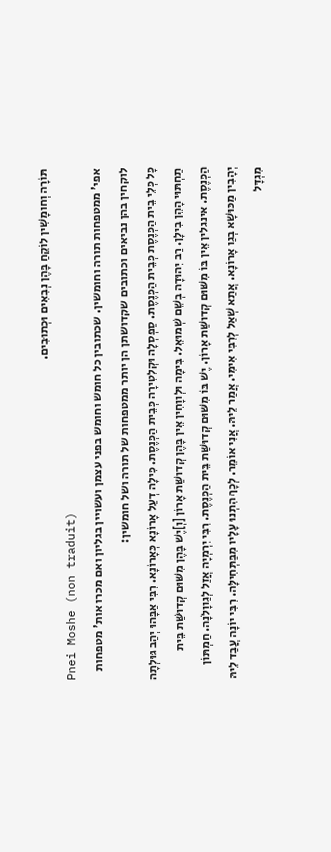תּוֹרָה וְחומָשִׁין לוֹקֵחַ בָּהֶן נְבִאִים וּכְתוּבִים.
Pnei Moshe (non traduit)
אפי' ממטפחות תורה וחומשין. שכתובין כל חומש וחומש בפני עצמן ועשויין בגליון ואם מכרו אות' מטפחות לוקחין בהן נביאים וכתובים שקדושתן הן יותר ממטפחות של תורה ושל חומשין:
כָּל כְּלֵי בֵית הַכְּנֶסֶת כְּבֵית הַכְּנֶסֶת. סַפְסְלָה וּקְלִטִירָה כְּבֵית הַכְּנֶסֶת. כִּילָה דְעַל אָרוֹנָא כְּאָרוֹנָא. רִבִּי אַבָּהוּ יְהַב גּוּלְתָה תַחְתּוּי הָהֵן בִילָן. רַב יִהוּדָה בְשֵׁם שְׁמוּאֵל. בִּימָה וּלְווָחִין אֵין בָּהֶן קְדושַּׁת אָרוֹן [וְ]יֶשׁ בָּהֶן מִשּׁוּם קְדוּשַּׁת בֵּית הַכְּנֶסֶת. אינגלין אֵין בּוֹ מִשּׁוּם קְדושַּׁת אָרוֹן. יֶשׁ בּוֹ מִשּׁוּם קְדוּשַּׁת בֵּית הַכְּנֶסֶת. רִבִּי יִרְמְיָה אֲזַל לְגַווָלֹנָה. חַמְתּוֹן יְהָבִין מַכּוּשָׁא בְגַו אָרוֹנָא. אֲתַא שְׁאַל לְרִבִּי אִימִּי. אֲמַר לֵיהּ. אֲנִי אוֹמֵר. לְכָךְ הִתְנוּ עָלָיו מִבַּתְּחִילָּה. רִבִּי יוֹנָה עֲבַד לֵיהּ מִגְדָּל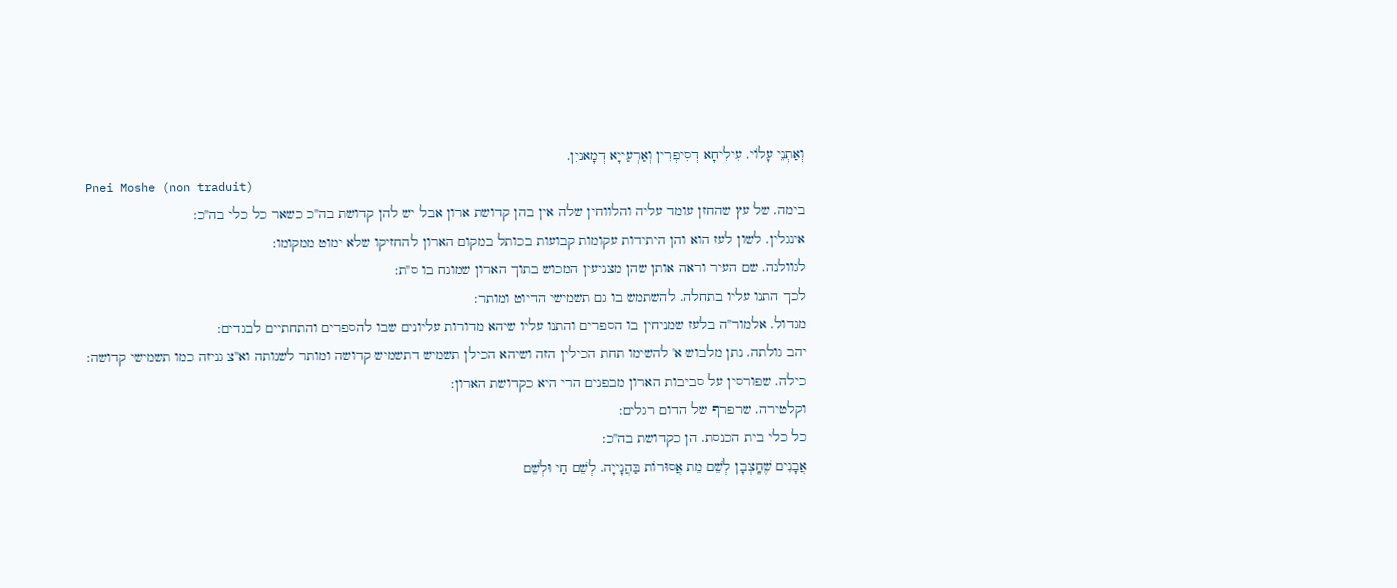וְאַתְנֵי עָלוֹי. עִילִיחָא דְסִיפְרִין וְאַרְעַייָא דְמָאניִן.
Pnei Moshe (non traduit)
בימה. של עץ שהחזן עומד עליה והלווחין שלה אין בהן קדושת ארון אבל יש להן קדושת בה''כ כשאר כל כלי בה''כ:
אינגלין. לשון לעז הוא והן היתידות עקומות קבועות בכותל במקום הארון להחזיקו שלא ימוט ממקומו:
לגוולנה. שם העיר וראה אותן שהן מצניעין המכוש בתוך הארון שמונח בו ס''ת:
לכך התנו עליו בתחלה. להשתמש בו גם תשמישי הדיוט ומותר:
מגדול. אלמור''ה בלעז שמניחין בו הספרים והתנו עליו שיהא מדורות עליונים שבו להספרים והתחתיים לבגדים:
יהב גולתה. נתן מלבוש א' להשימו תחת הכילין הזה ושיהא הכילן תשמיש דתשמיש קדושה ומותר לשנותה וא''צ גניזה כמו תשמישי קדושה:
כילה. שפורסין על סביבות הארון מבפנים הרי היא כקדושת הארון:
וקלטירה. שרפרף של הדום רגלים:
כל כלי בית הכנסת. הן כקדושת בה''כ:
אֲבָנִים שֶׁחָֽצְבָן לְשֵׁם מֵת אֲסוּרוֹת בַּהֲנָייָה. לְשֵׁם חַי וּלְשֵׁם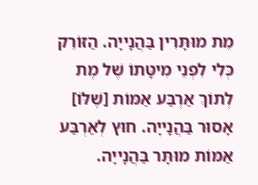מֵת מוּתָּרִין בַּהֲנָייָה. הַזּוֹרֵק כְּלִי לִפְנֵי מִיטָּתוֹ שֶׁל מֶת לְתוֹךְ אַרְבַּע אַמּוֹת [שֶׁלּוֹ] אָסוּר בַּהֲנָייָה. חוּץ לְאַרְבַּע אַמּוֹת מוּתָּר בַּהֲנָייָה.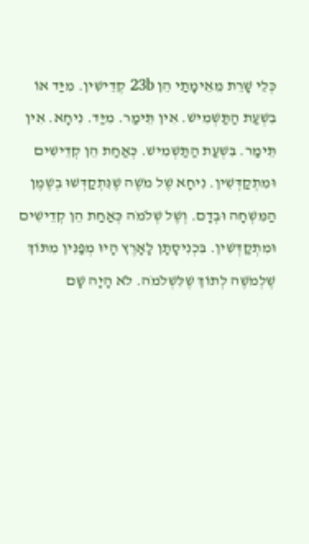כְּלֵי שָׁרֵת מֵאֵימָתַי הֵן 23b קְדֵישִׁין. מִיַּד אוֹ בִשְׁעַת הַתַּשְׁמִישׁ. אִין תֵּימַר. מִיַּד. נִיחָא. אִין תֵּימַר. בִּשְׁעַת הַתַּשְׁמִישׁ. כְּאַחַת הֵן קְדֵישִׁים וּמִתְקַדְּשִׁין. נִיחָא שֶׁל מֹשֶׁה שֶׁנִּתְקַדְּשׁוּ בְשֶׁמֶן הַמִּשְׁחָה וּבְדָם. וְשֶׁל שְׁלֹמֹה כְּאַחַת הֵן קְדֵישִׁים וּמִתְקַדְּשִׁין. בִּכְנִיסָתָן לָאָרֶץ הָיוּ מְפַנִּין מִתּוֹךְ שֶׁלְמֹשֶׁה לְתוֹךְ שֶׁלִּשְׁלֹמֹה. לֹא הָיָה שָׁם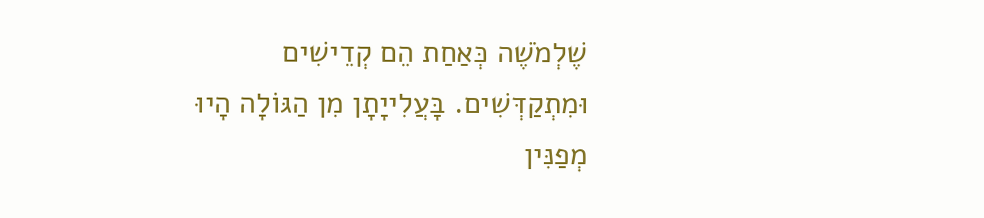שֶׁלְמֹשֶׁה כְּאַחַת הֵם קְדֵישִׁים וּמִתְקַדְּשִׁים. בָּעֲלִייָתָן מִן הַגּוֹלָה הָיוּ מְפַנִּין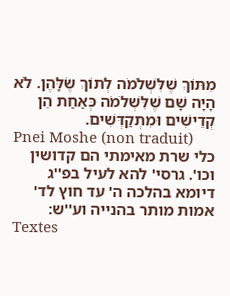מִתּוֹךְ שֶׁלִּשְׁלֹמֹה לְתוֹךְ שֶׂלָּהֶן. לֹא הָיָה שָׁם שֶׁלִּשְׁלֹמֹה כְּאַחַת הֵן קְדֵישִׁים וּמִתְקַדְּשִׁים.
Pnei Moshe (non traduit)
כלי שרת מאימתי הם קדושין וכו'. גרסי' להא לעיל בפ''ג דיומא בהלכה ה' עד חוץ לד' אמות מותר בהנייה וע''ש:
Textes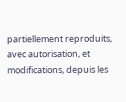partiellement reproduits, avec autorisation, et modifications, depuis les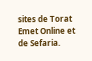sites de Torat Emet Online et de Sefaria.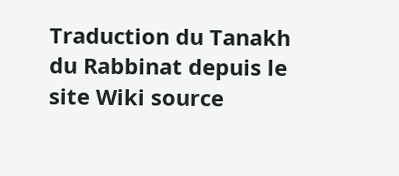Traduction du Tanakh du Rabbinat depuis le site Wiki source